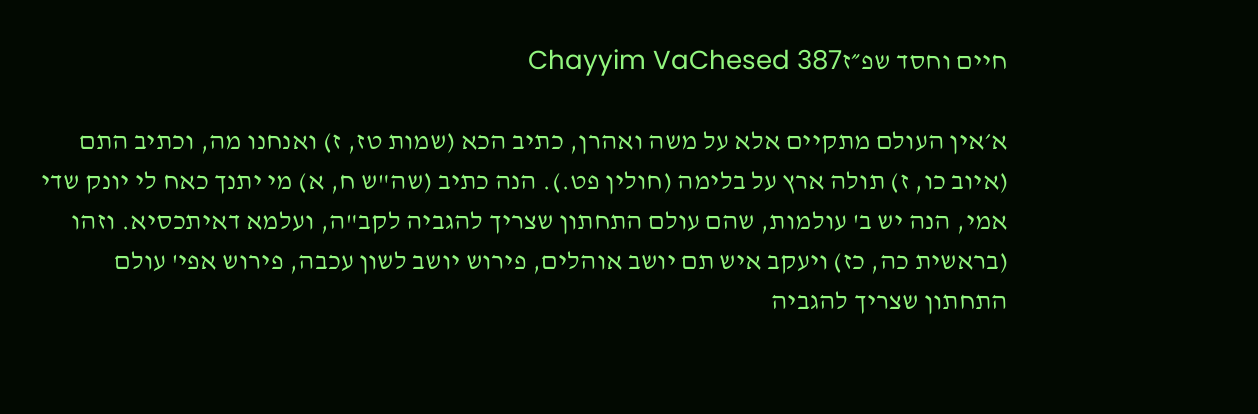חיים וחסד שפ״זChayyim VaChesed 387

א׳אין העולם מתקיים אלא על משה ואהרן, כתיב הכא (שמות טז, ז) ואנחנו מה, וכתיב התם (איוב כו, ז) תולה ארץ על בלימה (חולין פט.). הנה כתיב (שה"ש ח, א) מי יתנך כאח לי יונק שדי אמי, הנה יש ב' עולמות, שהם עולם התחתון שצריך להגביה לקב"ה, ועלמא דאיתכסיא. וזהו (בראשית כה, כז) ויעקב איש תם יושב אוהלים, פירוש יושב לשון עכבה, פירוש אפי' עולם התחתון שצריך להגביה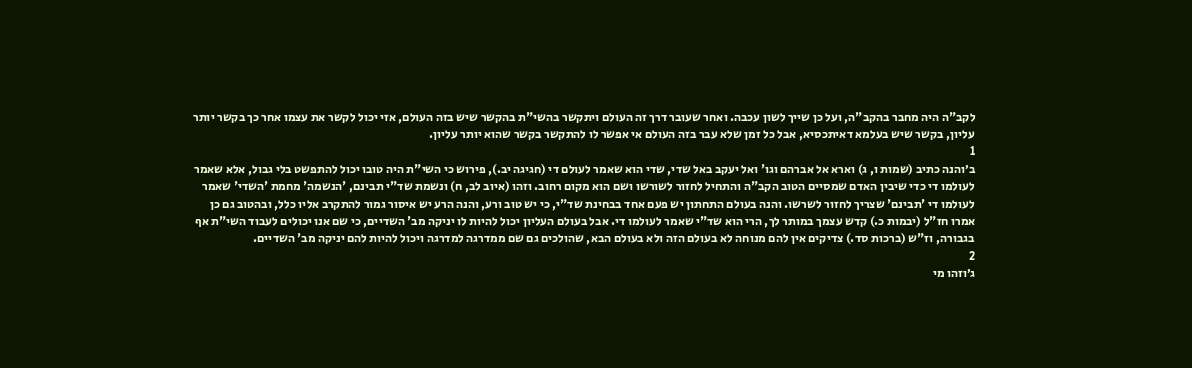לקב"ה היה מחבר בהקב"ה, ועל כן שייך לשון עכבה. ואחר שעובר דרך זה העולם ויתקשר בהשי"ת בהקשר שיש בזה העולם, אזי יכול לקשר את עצמו אחר כך בקשר יותר עליון, בקשר שיש בעלמא דאיתכסיא, אבל כל זמן שלא עבר בזה העולם אי אפשר לו להתקשר בקשר שהוא יותר עליון.
1
ב׳והנה כתיב (שמות ו, ג) וארא אל אברהם וגו' ואל יעקב באל שדי, שדי הוא שאמר לעולם די (חגיגה יב.), פירוש כי השי"ת היה טובו יכול להתפשט בלי גבול, אלא שאמר לעולמו די כדי שיבין האדם שמסיים הטוב הקב"ה והתחיל לחזור לשורשו ושם הוא מקום רחוב. וזהו (איוב לב, ח) ונשמת שד"י תבינם, 'הנשמה' מחמת 'השדי' שאמר לעולמו די 'תבינם' שצריך לחזור לשרשו. והנה בעולם התחתון יש פעם אחד בבחינת שד"י, כי יש טוב ורע, והנה הרע יש איסור גמור להתקרב אליו כלל, ובהטוב גם כן אמרו חז"ל (יבמות כ.) קדש עצמך במותר לך, הרי הוא שד"י שאמר לעולמו די. אבל בעולם העליון יכול להיות לו יניקה מב' השדיים, כי שם אנו יכולים לעבוד השי"ת אף בגבורה, וז"ש (ברכות סד.) צדיקים אין להם מנוחה לא בעולם הזה ולא בעולם הבא, שהולכים גם שם ממדרגה למדרגה ויכול להיות להם יניקה מב' השדיים.
2
ג׳וזהו מי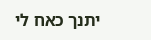יתנך כאח לי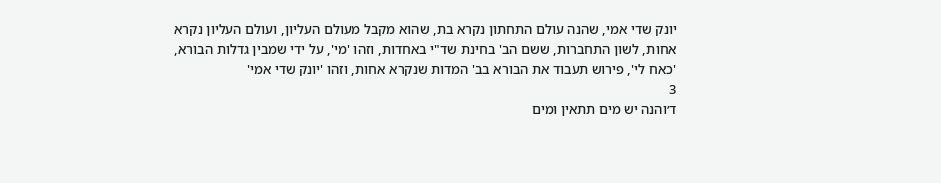יונק שדי אמי, שהנה עולם התחתון נקרא בת, שהוא מקבל מעולם העליון, ועולם העליון נקרא אחות, לשון התחברות, ששם הב' בחינת שד"י באחדות, וזהו 'מי', על ידי שמבין גדלות הבורא, 'כאח לי', פירוש תעבוד את הבורא בב' המדות שנקרא אחות, וזהו 'יונק שדי אמי'
3
ד׳והנה יש מים תתאין ומים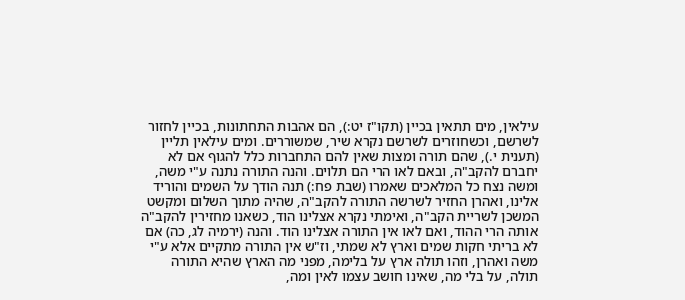עילאין, מים תתאין בכיין (תקו"ז יט:), הם אהבות התחתונות, בכיין לחזור לשרשם, וכשחוזרים לשרשם נקרא שיר, שמשוררים. ומים עילאין תליין (תענית י.), שהם תורה ומצות שאין להם התחברות כלל להגוף אם לא יחברם להקב"ה, ובאם לאו הרי הם תלוים. והנה התורה נתנה ע"י משה, ומשה נצח כל המלאכים שאמרו (שבת פח:) תנה הודך על השמים והוריד אלינו, ואהרן החזיר לשרשה התורה להקב"ה, שהיה מתוך השלום ומקשט המשכן לשריית הקב"ה, ואימתי נקרא אצלינו הוד, כשאנו מחזירין להקב"ה אותה הרי ההוד, ואם לאו אין התורה אצלינו הוד. והנה (ירמיה לג, כה) אם לא בריתי חקות שמים וארץ לא שמתי, וז"ש אין התורה מתקיים אלא ע"י משה ואהרן, וזהו תולה ארץ על בלימה, מפני מה הארץ שהיא התורה תולה, על בלי מה, שאינו חושב עצמו לאין ומה,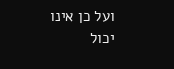ועל כן אינו יכול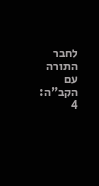לחבר התורה עם הקב"ה:
4